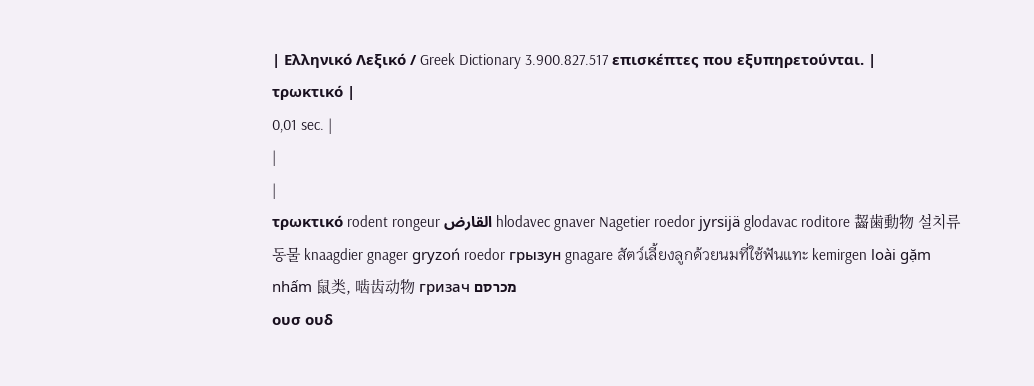| Ελληνικό Λεξικό / Greek Dictionary 3.900.827.517 επισκέπτες που εξυπηρετούνται. |
τρωκτικό |
0,01 sec. |
|
|
τρωκτικό rodent rongeur القارض hlodavec gnaver Nagetier roedor jyrsijä glodavac roditore 齧歯動物 설치류 동물 knaagdier gnager gryzoń roedor грызун gnagare สัตว์เลี้ยงลูกด้วยนมที่ใช้ฟันแทะ kemirgen loài gặm nhấm 鼠类, 啮齿动物 гризач מכרסם
ουσ ουδ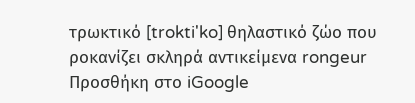τρωκτικό [trokti'ko] θηλαστικό ζώο που ροκανίζει σκληρά αντικείμενα rongeur Προσθήκη στο iGoogle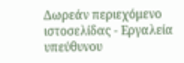Δωρεάν περιεχόμενο ιστοσελίδας - Εργαλεία υπεύθυνου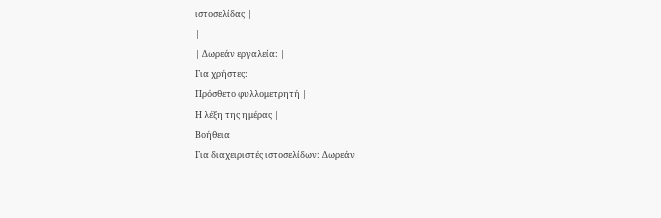ιστοσελίδας |
|
| Δωρεάν εργαλεία: |
Για χρήστες:
Πρόσθετο φυλλομετρητή |
Η λέξη της ημέρας |
Βοήθεια
Για διαχειριστές ιστοσελίδων: Δωρεάν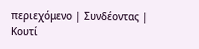περιεχόμενο | Συνδέοντας | Κουτί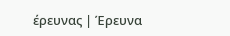έρευνας | Έρευνα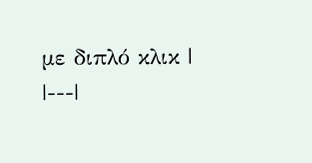με διπλό κλικ |
|---|